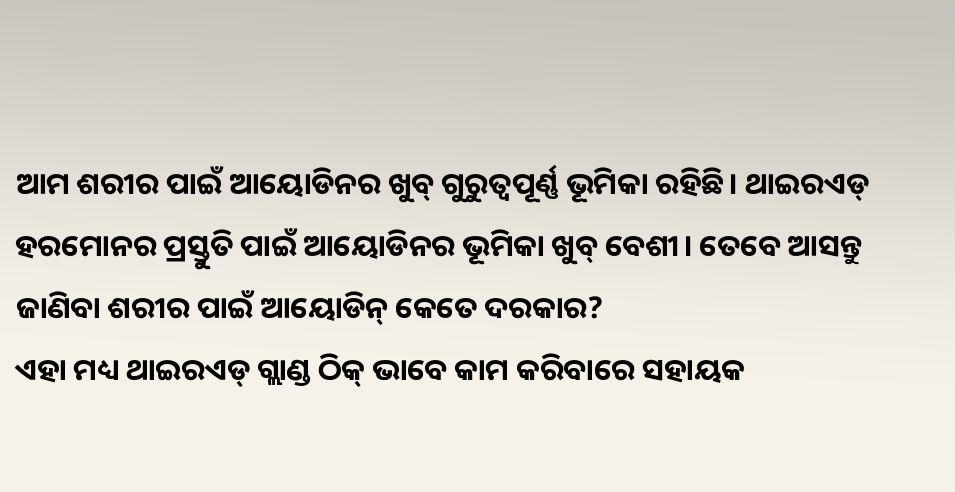ଆମ ଶରୀର ପାଇଁ ଆୟୋଡିନର ଖୁବ୍ ଗୁରୁତ୍ୱପୂର୍ଣ୍ଣ ଭୂମିକା ରହିଛି। ଥାଇରଏଡ୍ ହରମୋନର ପ୍ରସ୍ତୁତି ପାଇଁ ଆୟୋଡିନର ଭୂମିକା ଖୁବ୍ ବେଶୀ। ତେବେ ଆସନ୍ତୁ ଜାଣିବା ଶରୀର ପାଇଁ ଆୟୋଡିନ୍ କେତେ ଦରକାର?
ଏହା ମଧ୍ୟ ଥାଇରଏଡ୍ ଗ୍ଲାଣ୍ଡ ଠିକ୍ ଭାବେ କାମ କରିବାରେ ସହାୟକ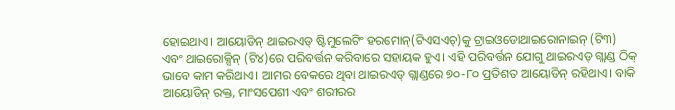ହୋଇଥାଏ। ଆୟୋଡିନ୍ ଥାଇରଏଡ୍ ଷ୍ଟିମୁଲେଟିଂ ହରମୋନ୍(ଟିଏସଏଚ୍)କୁ ଟ୍ରାଇଓଡୋଥାଇରୋନାଇନ୍ (ଟି୩) ଏବଂ ଥାଇରୋକ୍ସିନ୍ (ଟି୪)ରେ ପରିବର୍ତ୍ତନ କରିବାରେ ସହାୟକ ହୁଏ। ଏହି ପରିବର୍ତ୍ତନ ଯୋଗୁ ଥାଇରଏଡ୍ ଗ୍ଲାଣ୍ଡ ଠିକ୍ ଭାବେ କାମ କରିଥାଏ। ଆମର ବେକରେ ଥିବା ଥାଇରଏଡ୍ ଗ୍ଲାଣ୍ଡରେ ୭୦-୮୦ ପ୍ରତିଶତ ଆୟୋଡିନ୍ ରହିଥାଏ। ବାକି ଆୟୋଡିନ୍ ରକ୍ତ, ମାଂସପେଶୀ ଏବଂ ଶରୀରର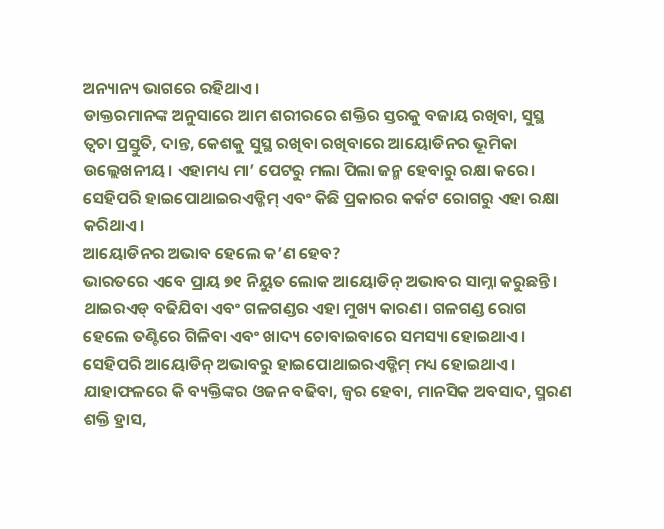ଅନ୍ୟାନ୍ୟ ଭାଗରେ ରହିଥାଏ।
ଡାକ୍ତରମାନଙ୍କ ଅନୁସାରେ ଆମ ଶରୀରରେ ଶକ୍ତିର ସ୍ତରକୁ ବଜାୟ ରଖିବା, ସୁସ୍ଥ ତ୍ୱଚା ପ୍ରସ୍ତୁତି, ଦାନ୍ତ, କେଶକୁ ସୁସ୍ଥ ରଖିବା ରଖିବାରେ ଆୟୋଡିନର ଭୂମିକା ଉଲ୍ଲେଖନୀୟ। ଏହାମଧ୍ୟ ମା’ ପେଟରୁ ମଲା ପିଲା ଜନ୍ମ ହେବାରୁ ରକ୍ଷା କରେ। ସେହିପରି ହାଇପୋଥାଇରଏଡ୍ଜିମ୍ ଏବଂ କିଛି ପ୍ରକାରର କର୍କଟ ରୋଗରୁ ଏହା ରକ୍ଷା କରିଥାଏ।
ଆୟୋଡିନର ଅଭାବ ହେଲେ କ’ଣ ହେବ?
ଭାରତରେ ଏବେ ପ୍ରାୟ ୭୧ ନିୟୁତ ଲୋକ ଆୟୋଡିନ୍ ଅଭାବର ସାମ୍ନା କରୁଛନ୍ତି। ଥାଇରଏଡ୍ ବଢିଯିବା ଏବଂ ଗଳଗଣ୍ଡର ଏହା ମୁଖ୍ୟ କାରଣ। ଗଳଗଣ୍ଡ ରୋଗ ହେଲେ ତଣ୍ଟିରେ ଗିଳିବା ଏବଂ ଖାଦ୍ୟ ଚୋବାଇବାରେ ସମସ୍ୟା ହୋଇଥାଏ। ସେହିପରି ଆୟୋଡିନ୍ ଅଭାବରୁ ହାଇପୋଥାଇରଏଡ୍ଜିମ୍ ମଧ୍ୟ ହୋଇଥାଏ। ଯାହାଫଳରେ କି ବ୍ୟକ୍ତିଙ୍କର ଓଜନ ବଢିବା, ଜ୍ୱର ହେବା, ମାନସିକ ଅବସାଦ, ସ୍ମରଣ ଶକ୍ତି ହ୍ରାସ,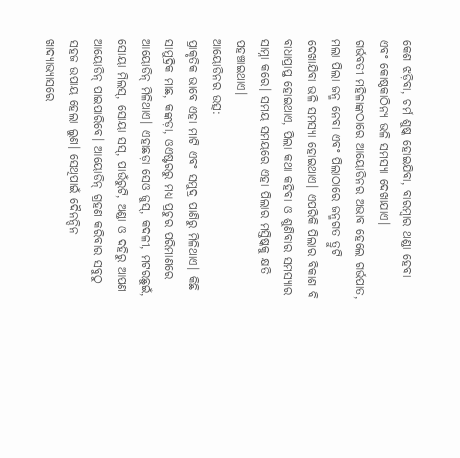କେଶ ଝଡ଼ିବା, ଚର୍ମ ଶୁଷ୍କ ହୋଇଯିବା, ବାରମ୍ବାର ଥଣ୍ଡା ହେବା ଏବଂ କୋଷ୍ଠକାଠିନ୍ୟ ଭଳି ସମସ୍ୟା ଦେଖାଯାଏ।
ଗର୍ଭବତୀ ମହିଳାଙ୍କଠାରେ ଆୟୋଡିନର ଅଭାବ ହେଲେ ଗର୍ଭପାତ, ମଲା ପିଲା ଜନ୍ମ ନେବା ଏବଂ ପିଲାଠାରେ ଜନ୍ମଗତ ତ୍ରୁଟି ଦେଖାଯିବା ଭଳି ସମସ୍ୟା ହୋଇଥାଏ। ଏପରିକି ପିଲାର ବିକାଶ ବି ବାଧାପ୍ରାପ୍ତ ହୋଇଥାଏ, ପିଲା କଥା କହିବା ଓ ଶୁଣିବାର ସମସ୍ୟାର ସାମ୍ନା କରେ। ସମୟ ସମୟରେ ଏହା ପିଲାର ମସ୍ତିଷ୍କକୁ କ୍ଷତି ପହଞ୍ଚାଇଥାଏ।
ଆୟୋଡିନର ଉତ୍ସ:
ପ୍ରାକୃତିକ ଭାବେ ଏହା ମାଟି ଏବଂ ସମୁଦ୍ର ପାଣିରୁ ମିଳିଥାଏ। କିଛି ସାମୁଦ୍ରିକ ମାଛ, କଙ୍କଡ଼ା, ଓଏଷ୍ଟରରୁ ମଧ୍ୟ ପ୍ରଚୁର ପରିମାଣରେ ଆୟୋଡିନ୍ ମିଳିଥାଏ। ଏହାଛଡ଼ା ସେଓ ଜୁସ୍, କଦଳୀ, ମଟରଛୁଇଁ, ସୋୟା ମିଲସ୍, ସୋୟା ସସ୍, ପାଉଁରୁଟି, ଅଣ୍ଡା ଓ ଦହିରୁ ଆପଣ ଆୟୋଡିନ୍ ପାଇପାରିବେ। ଆୟୋଡିନ୍ ଗ୍ରହଣ କରିବାର ସବୁଠୁ ସହଜ ଉପାୟ ହେଲା ଲୁଣ। ସେଥିପାଇଁ ଦୈନନ୍ଦିନ ଖାଦ୍ୟାଭ୍ୟାସରେ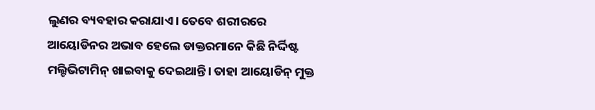ଲୁଣର ବ୍ୟବହାର କରାଯାଏ। ତେବେ ଶରୀରରେ ଆୟୋଡିନର ଅଭାବ ହେଲେ ଡାକ୍ତରମାନେ କିଛି ନିର୍ଦ୍ଦିଷ୍ଟ ମଲ୍ଟିଭିଟାମିନ୍ ଖାଇବାକୁ ଦେଇଥାନ୍ତି। ତାହା ଆୟୋଡିନ୍ ମୁକ୍ତ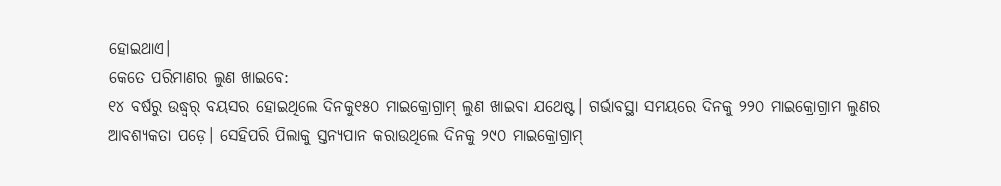ହୋଇଥାଏ।
କେତେ ପରିମାଣର ଲୁଣ ଖାଇବେ:
୧୪ ବର୍ଷରୁ ଉଦ୍ଧ୍ୱର୍ ବୟସର ହୋଇଥିଲେ ଦିନକୁ୧୫୦ ମାଇକ୍ରୋଗ୍ରାମ୍ ଲୁଣ ଖାଇବା ଯଥେଷ୍ଟ। ଗର୍ଭାବସ୍ଥା ସମୟରେ ଦିନକୁ ୨୨୦ ମାଇକ୍ରୋଗ୍ରାମ ଲୁଣର ଆବଶ୍ୟକତା ପଡ଼େ। ସେହିପରି ପିଲାକୁ ସ୍ତନ୍ୟପାନ କରାଉଥିଲେ ଦିନକୁ ୨୯୦ ମାଇକ୍ରୋଗ୍ରାମ୍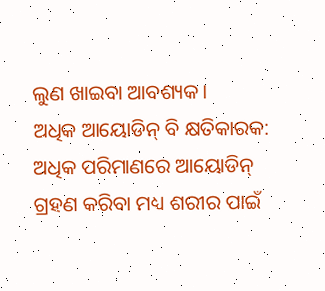ଲୁଣ ଖାଇବା ଆବଶ୍ୟକ।
ଅଧିକ ଆୟୋଡିନ୍ ବି କ୍ଷତିକାରକ:
ଅଧିକ ପରିମାଣରେ ଆୟୋଡିନ୍ ଗ୍ରହଣ କରିବା ମଧ୍ୟ ଶରୀର ପାଇଁ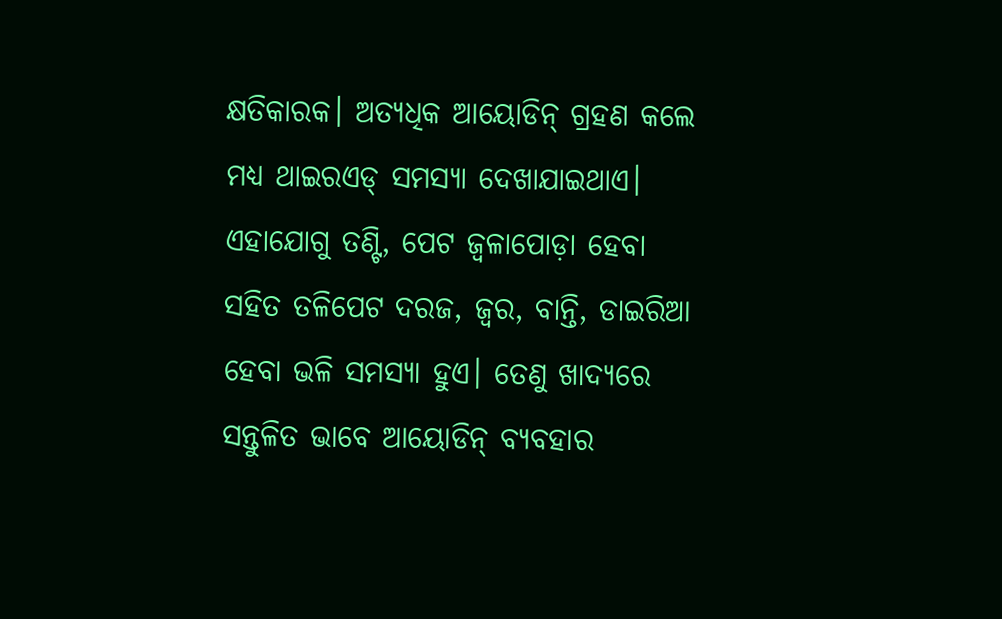କ୍ଷତିକାରକ। ଅତ୍ୟଧିକ ଆୟୋଡିନ୍ ଗ୍ରହଣ କଲେ ମଧ୍ୟ ଥାଇରଏଡ୍ ସମସ୍ୟା ଦେଖାଯାଇଥାଏ। ଏହାଯୋଗୁ ତଣ୍ଟି, ପେଟ ଜ୍ୱଳାପୋଡ଼ା ହେବା ସହିତ ତଳିପେଟ ଦରଜ, ଜ୍ୱର, ବାନ୍ତି, ଡାଇରିଆ ହେବା ଭଳି ସମସ୍ୟା ହୁଏ। ତେଣୁ ଖାଦ୍ୟରେ ସନ୍ତୁଳିତ ଭାବେ ଆୟୋଡିନ୍ ବ୍ୟବହାର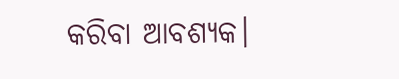କରିବା ଆବଶ୍ୟକ।